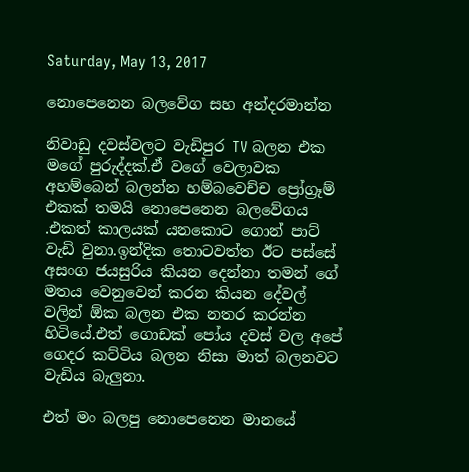Saturday, May 13, 2017

නොපෙනෙන බලවේග සහ අන්දරමාන්න

නිවාඩු දවස්වලට වැඩිපුර TV බලන එක මගේ පුරුද්දක්.ඒ වගේ වෙලාවක අහම්බෙන් බලන්න හම්බවෙච්ච ප්‍රෝග්‍රෑම් එකක් තමයි නොපෙනෙන බලවේගය .එකත් කාලයක් යනකොට ගොන් පාට් වැඩි වුනා.ඉන්දික තොටවත්ත ඊට පස්සේ අසංග ජයසුරිය කියන දෙන්නා තමන් ගේ මතය වෙනුවෙන් කරන කියන දේවල් වලින් ඕක බලන එක නතර කරන්න හිටියේ.එත් ගොඩක් පෝය දවස් වල අපේ ගෙදර කට්ටිය බලන නිසා මාත් බලනවට වැඩිය බැලුනා.

එත් මං බලපු නොපෙනෙන මානයේ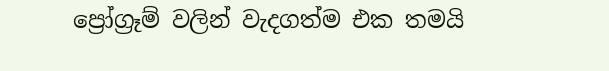ප්‍රෝග්‍රෑම් වලින් වැදගත්ම එක තමයි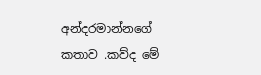අන්දරමාන්නගේ කතාව .කව්ද මේ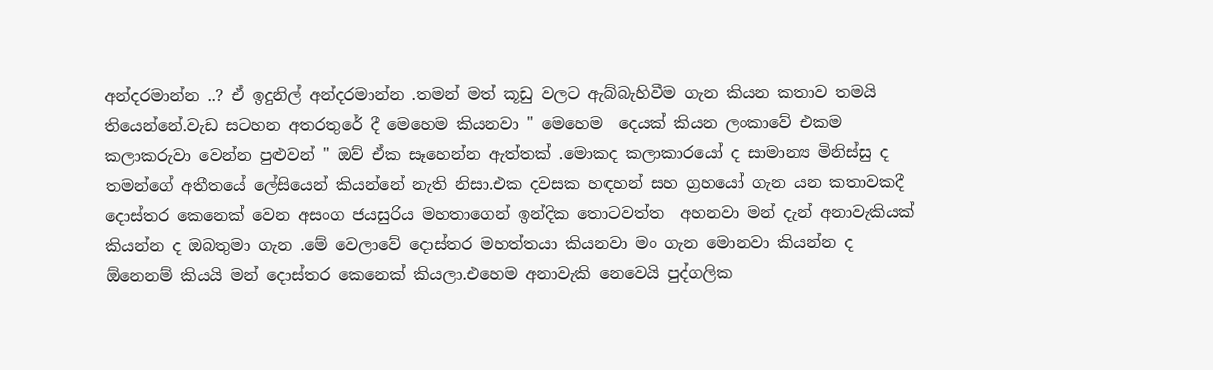අන්දරමාන්න ..? ඒ ඉදුනිල් අන්දරමාන්න .තමන් මත් කූඩු වලට ඇබ්බැහිවීම ගැන කියන කතාව තමයි තියෙන්නේ.වැඩ සටහන අතරතුරේ දී මෙහෙම කියනවා " මෙහෙම  දෙයක් කියන ලංකාවේ එකම කලාකරුවා වෙන්න පුළුවන් " ඔව් ඒක සෑහෙන්න ඇත්තක් .මොකද කලාකාරයෝ ද සාමාන්‍ය මිනිස්සු ද තමන්ගේ අතීතයේ ලේසියෙන් කියන්නේ නැති නිසා.එක දවසක හඳහන් සහ ග්‍රහයෝ ගැන යන කතාවකදී දොස්තර කෙනෙක් වෙන අසංග ජයසුරිය මහතාගෙන් ඉන්දික තොටවත්ත  අහනවා මන් දැන් අනාවැකියක් කියන්න ද ඔබතුමා ගැන .මේ වෙලාවේ දොස්තර මහත්තයා කියනවා මං ගැන මොනවා කියන්න ද ඕනෙනම් කියයි මන් දොස්තර කෙනෙක් කියලා.එහෙම අනාවැකි නෙවෙයි පුද්ගලික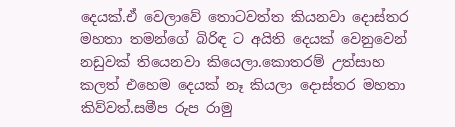දෙයක්.ඒ වෙලාවේ තොටවත්ත කියනවා දොස්තර මහතා තමන්ගේ බිරිඳ ට අයිති දෙයක් වෙනුවෙන් නඩුවක් තියෙනවා කියෙලා.කොතරම් උත්සාහ කලත් එහෙම දෙයක් නෑ කියලා දොස්තර මහතා කිව්වත්.සමීප රුප රාමු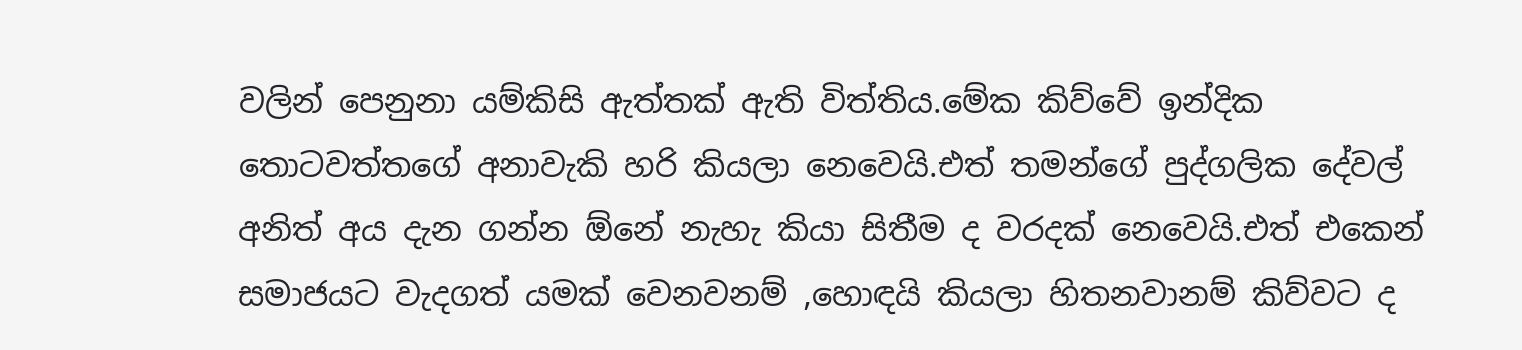වලින් පෙනුනා යම්කිසි ඇත්තක් ඇති විත්තිය.මේක කිව්වේ ඉන්දික තොටවත්තගේ අනාවැකි හරි කියලා නෙවෙයි.එත් තමන්ගේ පුද්ගලික දේවල් අනිත් අය දැන ගන්න ඕනේ නැහැ කියා සිතීම ද වරදක් නෙවෙයි.එත් එකෙන් සමාජයට වැදගත් යමක් වෙනවනම් ,හොඳයි කියලා හිතනවානම් කිව්වට ද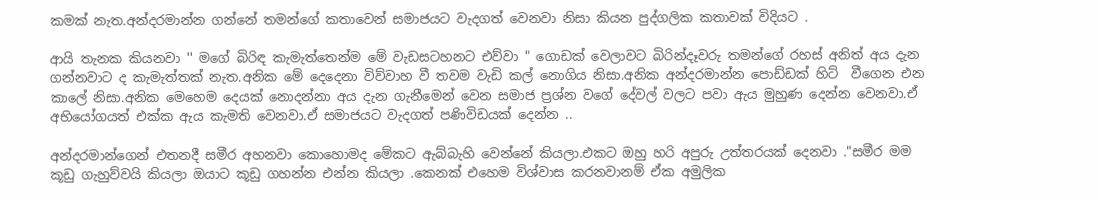කමක් නැත.අන්දරමාන්න ගන්නේ තමන්ගේ කතාවෙන් සමාජයට වැදගත් වෙනවා නිසා කියන පුද්ගලික කතාවක් විදියට .

ආයි තැනක කියනවා '' මගේ බිරිඳ කැමැත්තෙන්ම මේ වැඩසටහනට එව්වා " ගොඩක් වෙලාවට බිරින්දෑවරු තමන්ගේ රහස් අනිත් අය දැන ගන්නවාට ද කැමැත්තක් නැත.අනික මේ දෙදෙනා විව්වාහ වී තවම වැඩි කල් නොගිය නිසා.අනික අන්දරමාන්න පොඩ්ඩක් හිට්  වීගෙන එන කාලේ නිසා.අනික මෙහෙම දෙයක් නොදන්නා අය දැන ගැනීමෙන් වෙන සමාජ ප්‍රශ්න වගේ දේවල් වලට පවා ඇය මුහුණ දෙන්න වෙනවා.ඒ අභියෝගයත් එක්ක ඇය කැමති වෙනවා.ඒ සමාජයට වැදගත් පණිවිඩයක් දෙන්න ..

අන්දරමාන්ගෙන් එතනදී සමීර අහනවා කොහොමද මේකට ඇබ්බැහි වෙන්නේ කියලා.එකට ඔහු හරි අපුරු උත්තරයක් දෙනවා ."සමීර මම කූඩු ගැහුව්වයි කියලා ඔයාට කූඩු ගහන්න එන්න කියලා .කෙනක් එහෙම විශ්වාස කරනවානම් ඒක අමුලික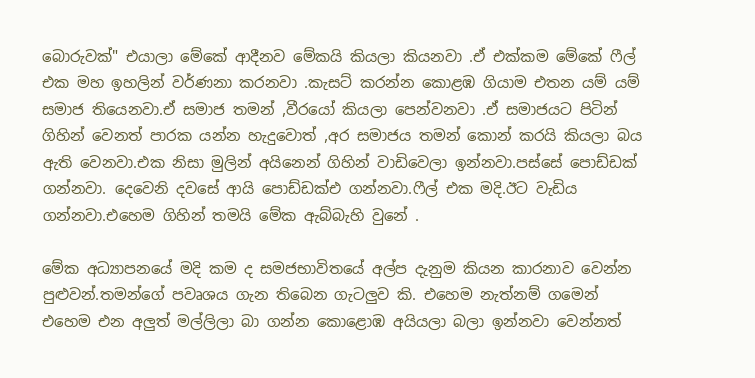බොරුවක්" එයාලා මේකේ ආදීනව මේකයි කියලා කියනවා .ඒ එක්කම මේකේ ෆීල් එක මහ ඉහලින් වර්ණනා කරනවා .කැසට් කරන්න කොළඹ ගියාම එතන යම් යම් සමාජ තියෙනවා.ඒ සමාජ තමන් ,වීරයෝ කියලා පෙන්වනවා .ඒ සමාජයට පිටින් ගිහින් වෙනත් පාරක යන්න හැදුවොත් ,අර සමාජය තමන් කොන් කරයි කියලා බය ඇති වෙනවා.එක නිසා මුලින් අයිනෙන් ගිහින් වාඩිවෙලා ඉන්නවා.පස්සේ පොඩ්ඩක් ගන්නවා. දෙවෙනි දවසේ ආයි පොඩ්ඩක්එ ගන්නවා.ෆීල් එක මදි.ඊට වැඩිය ගන්නවා.එහෙම ගිහින් තමයි මේක ඇබ්බැහි වුනේ .

මේක අධ්‍යාපනයේ මදි කම ද සමජභාවිතයේ අල්ප දැනුම කියන කාරනාව වෙන්න පුළුවන්.තමන්ගේ පවෘශය ගැන තිබෙන ගැටලුව කි. එහෙම නැත්නම් ගමෙන් එහෙම එන අලුත් මල්ලිලා බා ගන්න කොළොඹ අයියලා බලා ඉන්නවා වෙන්නත්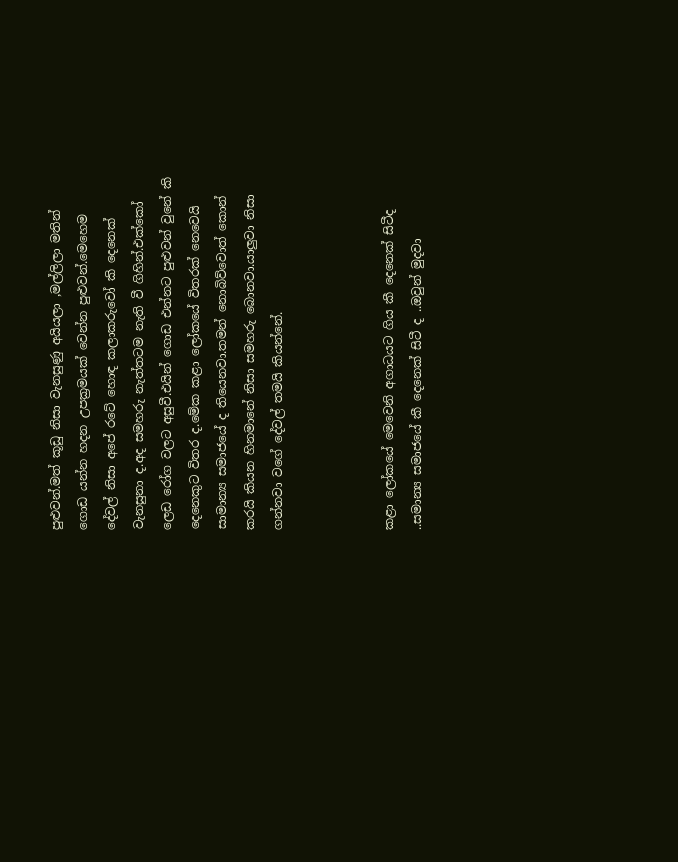පුළුවන්.මත් කූඩු නිසා වැනසුණු අයියලා ,මල්ලිලා මතින් ගොඩ යන්න හදන උපක්‍රමයක් වෙන්න පුළුවන්.මෙහෙම දේවල් නිසා අපේ රටේ හොඳ කලාකරුවෝ කි දෙනෙක් වැනසුනා ද.අද සමහරු නැත්තටම නැති වී ගිහින්.එක්කෝ ලෙඩ රෝග වලට අසුවී.එයින් ගොඩ එන්නට පුළුවන් වුනේ කි දෙනෙකුට විතර ද.මේක කළා ලෝකයේ විතරක් නෙවෙයි සාමාන්‍ය සමාජයේ ද තියෙනවා.තමන් නොබිව්වොත් කොන් කරයි කියන හිනමානේ නිසා සමහරු බොනවා.යාලුවා නිසා ගන්නවා වගේ දේවල් තමයි කියන්නේ.



කළා ලෝකයේ මෙවෙනි අගාධයට ගිය කී දෙනෙක් සිටීද ..සමාන්‍ය සමාජයේ කී දෙනෙක් සිටී ද ..ඔවුන් මුදවා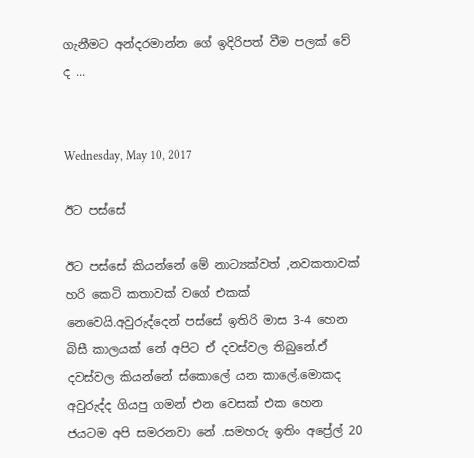ගැනීමට අන්දරමාන්න ගේ ඉදිරිපත් වීම පලක් වේ ද ...


Wednesday, May 10, 2017

ඊට පස්සේ

ඊට පස්සේ කියන්නේ මේ නාට්‍යක්වත් ,නවකතාවක් හරි කෙටි කතාවක් වගේ එකක් නෙවෙයි.අවුරුද්දෙන් පස්සේ ඉතිරි මාස 3-4 හෙන බිසී කාලයක් නේ අපිට ඒ දවස්වල තිබුනේ.ඒ දවස්වල කියන්නේ ස්කොලේ යන කාලේ.මොකද අවුරුද්ද ගියපු ගමන් එන වෙසක් එක හෙන ජයටම අපි සමරනවා නේ .සමහරු ඉතිං අප්‍රේල් 20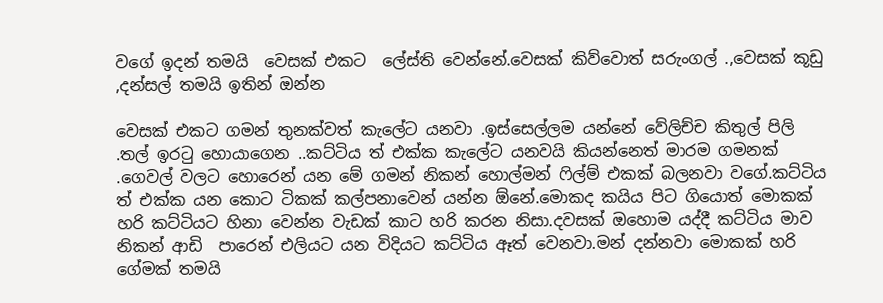වගේ ඉදන් තමයි  වෙසක් එකට  ලේස්ති වෙන්නේ.වෙසක් කිව්වොත් සරුංගල් .,වෙසක් කූඩු ,දන්සල් තමයි ඉතින් ඔන්න

වෙසක් එකට ගමන් තුනක්වත් කැලේට යනවා .ඉස්සෙල්ලම යන්නේ වේලිච්ච කිතුල් පිලි .තල් ඉරටු හොයාගෙන ..කට්ටිය ත් එක්ක කැලේට යනවයි කියන්නෙත් මාරම ගමනක් .ගෙවල් වලට හොරෙන් යන මේ ගමන් නිකන් හොල්මන් ෆිල්ම් එකක් බලනවා වගේ.කට්ටිය ත් එක්ක යන කොට ටිකක් කල්පනාවෙන් යන්න ඕනේ.මොකද කයිය පිට ගියොත් මොකක් හරි කට්ටියට හිනා වෙන්න වැඩක් කාට හරි කරන නිසා.දවසක් ඔහොම යද්දී කට්ටිය මාව නිකන් ආඩි  පාරෙන් එලියට යන විදියට කට්ටිය ඈත් වෙනවා.මන් දන්නවා මොකක් හරි ගේමක් තමයි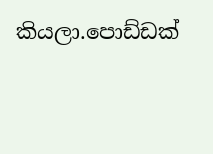කියලා.පොඩ්ඩක්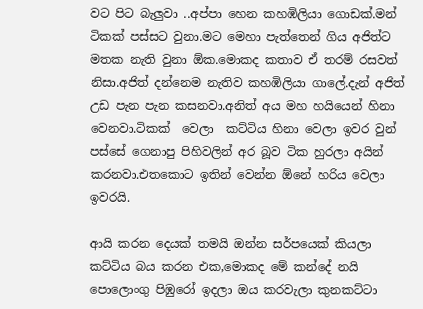වට පිට බැලුවා ..අප්පා හෙන කහඹිලියා ගොඩක්.මන් ටිකක් පස්සට වුනා.මට මෙහා පැත්තෙන් ගිය අජිත්ට මතක නැති වුනා ඕක.මොකද කතාව ඒ තරම් රසවත් නිසා.අජිත් දන්නෙම නැතිව කහඹිලියා ගාලේ.දැන් අජිත් උඩ පැන පැන කසනවා.අනිත් අය මහ හයියෙන් හිනා වෙනවා.ටිකක්  වෙලා  කට්ටිය හිනා වෙලා ඉවර වුන් පස්සේ ගෙනාපු පිහිවලින් අර බූව ටික හුරලා අයින් කරනවා.එතකොට ඉතින් වෙන්න ඕනේ හරිය වෙලා ඉවරයි.

ආයි කරන දෙයක් තමයි ඔන්න සර්පයෙක් කියලා කට්ටිය බය කරන එක,මොකද මේ කන්දේ නයි පොලොංගු පිඹුරෝ ඉදලා ඔය කරවැලා කුනකට්ටා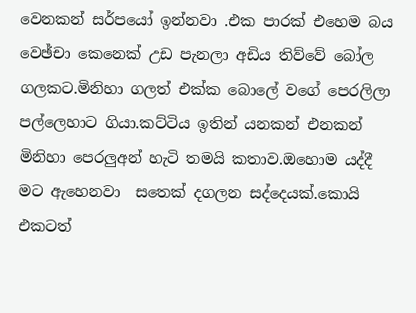වෙනකන් සර්පයෝ ඉන්නවා .එක පාරක් එහෙම බය වෙඡ්චා කෙනෙක් උඩ පැනලා අඩිය තිව්වේ බෝල ගලකට.මිනිහා ගලත් එක්ක බොලේ වගේ පෙරලිලා පල්ලෙහාට ගියා.කට්ටිය ඉතින් යනකන් එනකන් මිනිහා පෙරලුඅන් හැටි තමයි කතාව.ඔහොම යද්දී මට ඇහෙනවා  සතෙක් දගලන සද්දෙයක්.කොයි එකටත්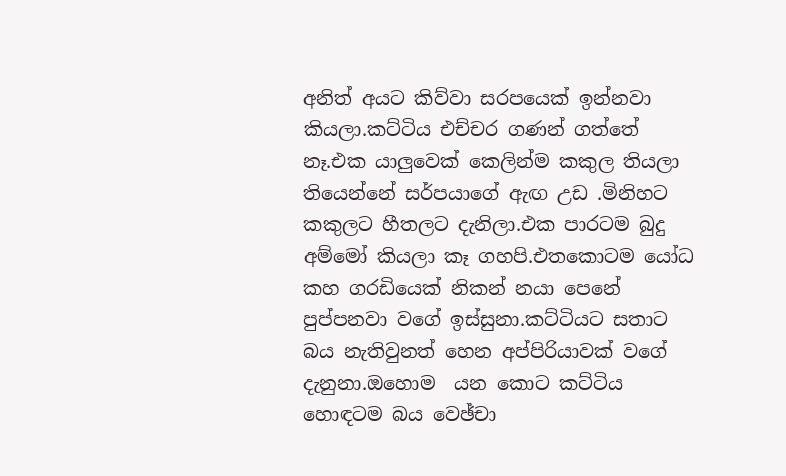අනිත් අයට කිව්වා සරපයෙක් ඉන්නවා කියලා.කට්ටිය එච්චර ගණන් ගත්තේ නෑ.එක යාලුවෙක් කෙලින්ම කකුල තියලා තියෙන්නේ සර්පයාගේ ඇඟ උඩ .මිනිහට කකුලට හීතලට දැනිලා.එක පාරටම බුදු අම්මෝ කියලා කෑ ගහපි.එතකොටම යෝධ කහ ගරඩියෙක් නිකන් නයා පෙනේ පුප්පනවා වගේ ඉස්සුනා.කට්ටියට සතාට බය නැතිවුනත් හෙන අප්පිරියාවක් වගේ දැනුනා.ඔහොම  යන කොට කට්ටිය හොඳටම බය වෙඡ්චා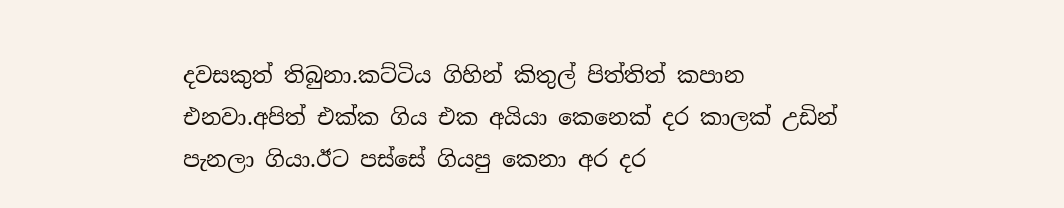දවසකුත් තිබුනා.කට්ටිය ගිහින් කිතුල් පිත්තිත් කපාන එනවා.අපිත් එක්ක ගිය එක අයියා කෙනෙක් දර කාලක් උඩින් පැනලා ගියා.ඊට පස්සේ ගියපු කෙනා අර දර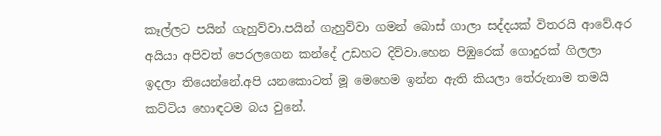කෑල්ලට පයින් ගැහුව්වා.පයින් ගැහුව්වා ගමන් බොස් ගාලා සද්දයක් විතරයි ආවේ.අර අයියා අපිවත් පෙරලගෙන කන්දේ උඩහට දිව්වා.හෙන පිඹුරෙක් ගොදුරක් ගිලලා ඉදලා තියෙන්නේ.අපි යනකොටත් මූ මෙහෙම ඉන්න ඇති කියලා තේරුනාම තමයි කට්ටිය හොඳටම බය වුනේ.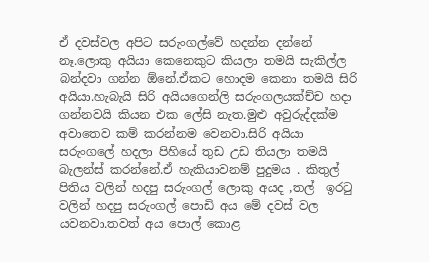ඒ දවස්වල අපිට සරුංගල්වේ හදන්න දන්නේ නෑ.ලොකු අයියා කෙනෙකුට කියලා තමයි සැකිල්ල බන්දවා ගන්න ඕනේ.ඒකට හොදම කෙනා තමයි සිරි අයියා.හැබැයි සිරි අයියගෙන්ලි සරුංගලයක්ච්ච හදා ගන්නවයි කියන එක ලේසි නැත.මුළු අවුරුද්දක්ම අවාතෙව කම් කරන්නම වෙනවා.සිරි අයියා සරුංගලේ හදලා පිහියේ තුඩ උඩ තියලා තමයි බැලන්ස් කරන්නේ.ඒ හැකියාවනම් පුදුමය . කිතුල් පිතිය වලින් හදපු සරුංගල් ලොකු අයද ,තල්  ඉරටු වලින් හදපු සරුංගල් පොඩි අය මේ දවස් වල යවනවා.තවත් අය පොල් කොළ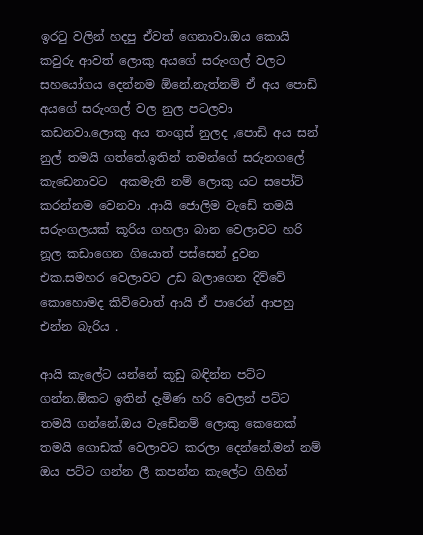ඉරටු වලින් හදපු ඒවත් ගෙනාවා.ඔය කොයි කවුරු ආවත් ලොකු අයගේ සරුංගල් වලට සහයෝගය දෙන්නම ඕනේ.නැත්නම් ඒ අය පොඩි අයගේ සරුංගල් වල නුල පටලවා කඩනවා.ලොකු අය තංගුස් නුලද ,පොඩි අය සන් නුල් තමයි ගත්තේ.ඉතින් තමන්ගේ සරුනගලේ කැඩෙනාවට  අකමැති නම් ලොකු යට සපෝට් කරන්නම වෙනවා .ආයි ජොලිම වැඩේ තමයි සරුංගලයක් කූරිය ගහලා බාන වෙලාවට හරි නූල කඩාගෙන ගියොත් පස්සෙන් දුවන එක.සමහර වෙලාවට උඩ බලාගෙන දිව්වේ කොහොමද කිව්වොත් ආයි ඒ පාරෙන් ආපහු එන්න බැරිය .

ආයි කැලේට යන්නේ කූඩු බඳින්න පට්ට ගන්න.ඕකට ඉතින් දැමිණ හරි වෙලන් පට්ට තමයි ගන්නේ.ඔය වැඩේනම් ලොකු කෙනෙක් තමයි ගොඩක් වෙලාවට කරලා දෙන්නේ.මන් නම් ඔය පට්ට ගන්න ලී කපන්න කැලේට ගිහින්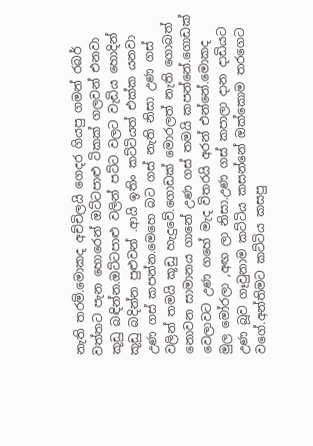නැති තරම්.මොකද අච්චිලයි ගෙදර ගියපු ගමන් රබර් වත්තට පැන හොරෙන් ඔට්ටපාළු ටිකක් ගලවන් එනවා කූඩු බඳින්න.ඔට්ටපාළු වලින් පට්ට වලට වැඩිය හොදින් කූඩු බදින්න පුළුවන් .ආයි ඉතිං කට්ටියත් එක්ක යනවා උණ ගස් කපන්න.මෙහෙ බට ගස් නැති නිසා උණ ගස් වලින් තමයි කූඩු හැදුවේ.ගොඩක් මොරලත් නැති ගොබත් නොවන සාමානය ගානේ උණ ගස් තමයි කපන්නේ.ගොඩක් වෙලාවට උණ ගහේ මැද විතරයි අරන් එන්නේ.මොකද මුල මෝරලා ,අඟ ලා නිසා.උණ ගස් කපාලා දාන දාඩියට උණ බූව ගෑවුනාම කට්ටිය කසන්නේ ඔක්කොම තරගෙට වගේ.අන්තිමට කට්ටිය කසපු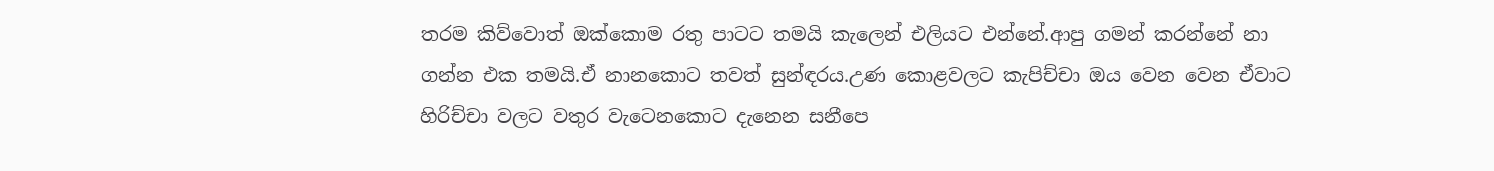තරම කිව්වොත් ඔක්කොම රතු පාටට තමයි කැලෙන් එලියට එන්නේ.ආපු ගමන් කරන්නේ නා ගන්න එක තමයි.ඒ නානකොට තවත් සුන්ඳරය.උණ කොළවලට කැපිච්චා ඔය වෙන වෙන ඒවාට හිරිච්චා වලට වතුර වැටෙනකොට දැනෙන සනීපෙ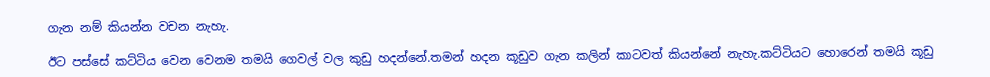ගැන නම් කියන්න වචන නැහැ.

ඊට පස්සේ කට්ටිය වෙන වෙනම තමයි ගෙවල් වල කුඩු හදන්නේ.තමන් හදන කූඩුව ගැන කලින් කාටවත් කියන්නේ නැහැ.කට්ටියට හොරෙන් තමයි කූඩු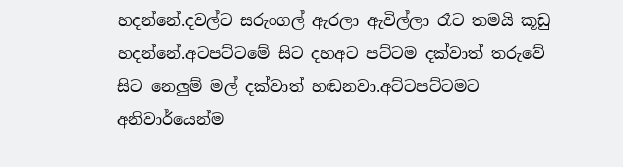හදන්නේ.දවල්ට සරුංගල් ඇරලා ඇවිල්ලා රෑට තමයි කූඩු හදන්නේ.අටපට්ටමේ සිට දහඅට පට්ටම දක්වාත් තරුවේ සිට නෙලුම් මල් දක්වාත් හඬනවා.අට්ටපට්ටමට අනිවාර්යෙන්ම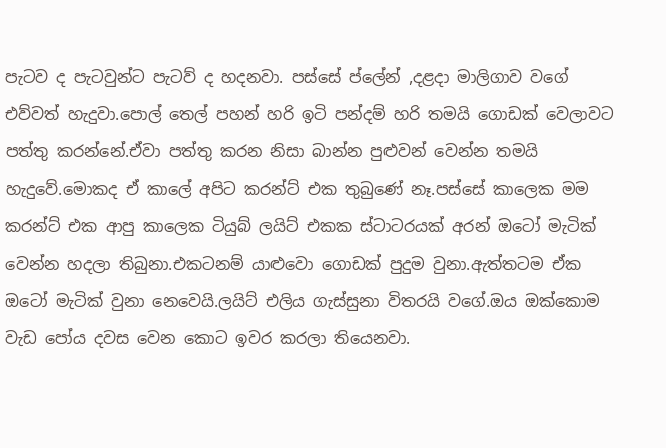පැටව ද පැටවුන්ට පැටව් ද හදනවා. පස්සේ ප්ලේන් ,දළදා මාලිගාව වගේ එව්වත් හැදුවා.පොල් තෙල් පහන් හරි ඉටි පන්දම් හරි තමයි ගොඩක් වෙලාවට පත්තු කරන්නේ.ඒවා පත්තු කරන නිසා බාන්න පුළුවන් වෙන්න තමයි හැදුවේ.මොකද ඒ කාලේ අපිට කරන්ට් එක තුබුණේ නෑ.පස්සේ කාලෙක මම කරන්ට් එක ආපු කාලෙක ටියුබ් ලයිට් එකක ස්ටාටරයක් අරන් ඔටෝ මැටික් වෙන්න හදලා තිබුනා.එකටනම් යාළුවො ගොඩක් පුදුම වුනා.ඇත්තටම ඒක ඔටෝ මැටික් වුනා නෙවෙයි.ලයිට් එලිය ගැස්සුනා විතරයි වගේ.ඔය ඔක්කොම වැඩ පෝය දවස වෙන කොට ඉවර කරලා තියෙනවා.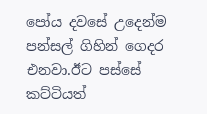පෝය දවසේ උදෙන්ම පන්සල් ගිහින් ගෙදර එනවා.ඊට පස්සේ කට්ටියත්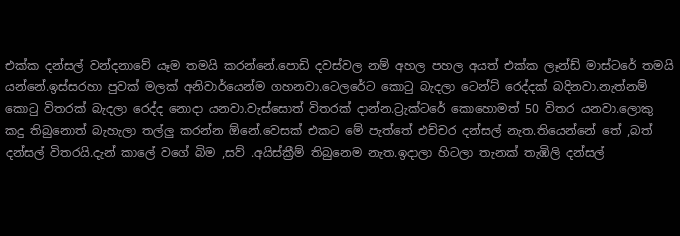එක්ක දන්සල් වන්දනාවේ යෑම තමයි කරන්නේ.පොඩි දවස්වල නම් අහල පහල අයත් එක්ක ලෑන්ඩ් මාස්ටරේ තමයි යන්නේ.ඉස්සරහා පුවක් මලක් අනිවාර්යෙන්ම ගහනවා.ටෙලරේට කොටු බැදලා ටෙන්ට් රෙද්දක් බදිනවා.නැත්නම් කොටු විතරක් බැදලා රෙද්ද නොදා යනවා.වැස්සොත් විතරක් දාන්න.ට්‍රැක්ටරේ කොහොමත් 50 විතර යනවා.ලොකු කදු තිබුනොත් බැහැලා තල්ලු කරන්න ඕනේ.වෙසක් එකට මේ පැත්තේ එච්චර දන්සල් නැත.තියෙන්නේ තේ ,බත් දන්සල් විතරයි.දැන් කාලේ වගේ බිම ,සව් .අයිස්ක්‍රීම් තිබුනෙම නැත.ඉදාලා හිටලා තැනක් තැඹිලි දන්සල්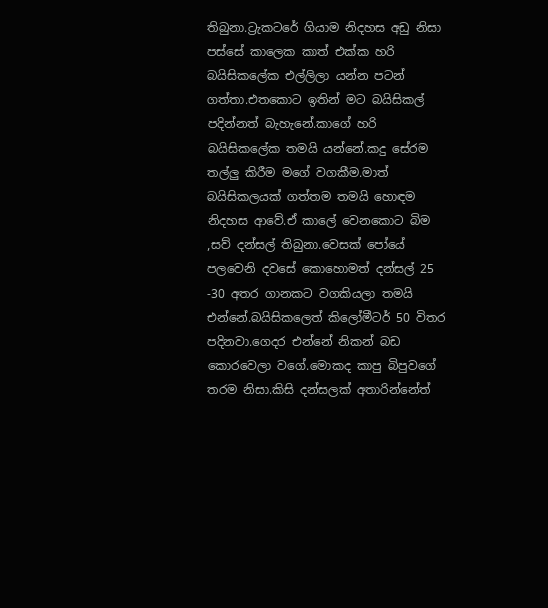තිබුනා.ට්‍රැකටරේ ගියාම නිදහස අඩු නිසා පස්සේ කාලෙක කාත් එක්ක හරි බයිසිකලේක එල්ලිලා යන්න පටන් ගත්තා.එතකොට ඉතින් මට බයිසිකල් පදින්නත් බැහැනේ.කාගේ හරි බයිසිකලේක තමයි යන්නේ.කදු සේරම තල්ලු කිරීම මගේ වගකීම.මාත් බයිසිකලයක් ගත්තම තමයි හොඳම නිදහස ආවේ.ඒ කාලේ වෙනකොට බිම ,සව් දන්සල් තිබුනා.වෙසක් පෝයේ පලවෙනි දවසේ කොහොමත් දන්සල් 25 -30 අතර ගානකට වගකියලා තමයි එන්නේ.බයිසිකලෙත් කිලෝමීටර් 50 විතර පදිනවා.ගෙදර එන්නේ නිකන් බඩ කොරවෙලා වගේ.මොකද කාපු බිපුවගේ තරම නිසා.කිසි දන්සලක් අතාරින්නේත්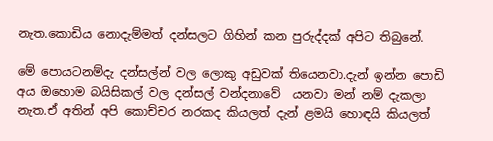නැත.කොඩිය නොදැම්මත් දන්සලට ගිහින් කන පුරුද්දක් අපිට තිබුනේ.

මේ පොයටනම්දැ දන්සල්න් වල ලොකු අඩුවක් තියෙනවා.දැන් ඉන්න පොඩි අය ඔහොම බයිසිකල් වල දන්සල් වන්දනාවේ  යනවා මන් නම් දැකලා නැත.ඒ අතින් අපි කොච්චර නරකද කියලත් දැන් ළමයි හොඳයි කියලත්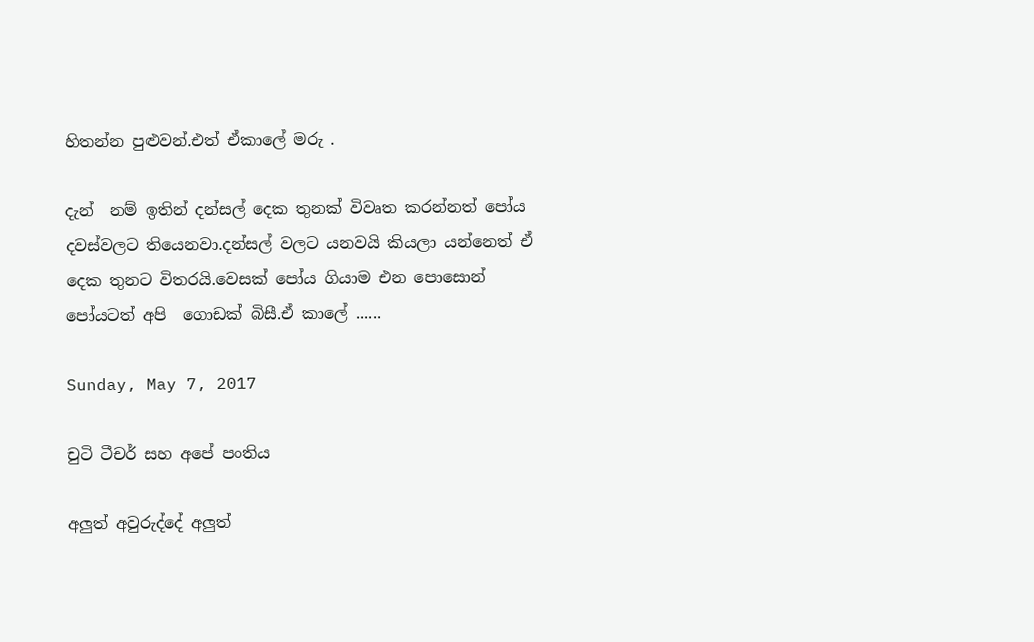හිතන්න පුළුවන්.එත් ඒකාලේ මරු .

දැන්  නම් ඉතින් දන්සල් දෙක තුනක් විවෘත කරන්නත් පෝය දවස්වලට තියෙනවා.දන්සල් වලට යනවයි කියලා යන්නෙත් ඒ දෙක තුනට විතරයි.වෙසක් පෝය ගියාම එන පොසොන් පෝයටත් අපි  ගොඩක් බිසී.ඒ කාලේ ......

Sunday, May 7, 2017

චුටි ටීචර් සහ අපේ පංතිය

අලුත් අවුරුද්දේ අලුත්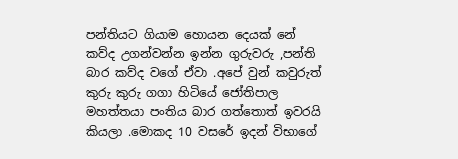පන්තියට ගියාම හොයන දෙයක් නේ කව්ද උගන්වන්න ඉන්න ගුරුවරු ,පන්ති බාර කව්ද වගේ ඒවා .අපේ වුන් කවුරුත් කුරු කුරු ගගා හිටියේ ජෝතිපාල මහත්තයා පංතිය බාර ගත්තොත් ඉවරයි කියලා .මොකද 10 වසරේ ඉදන් විභාගේ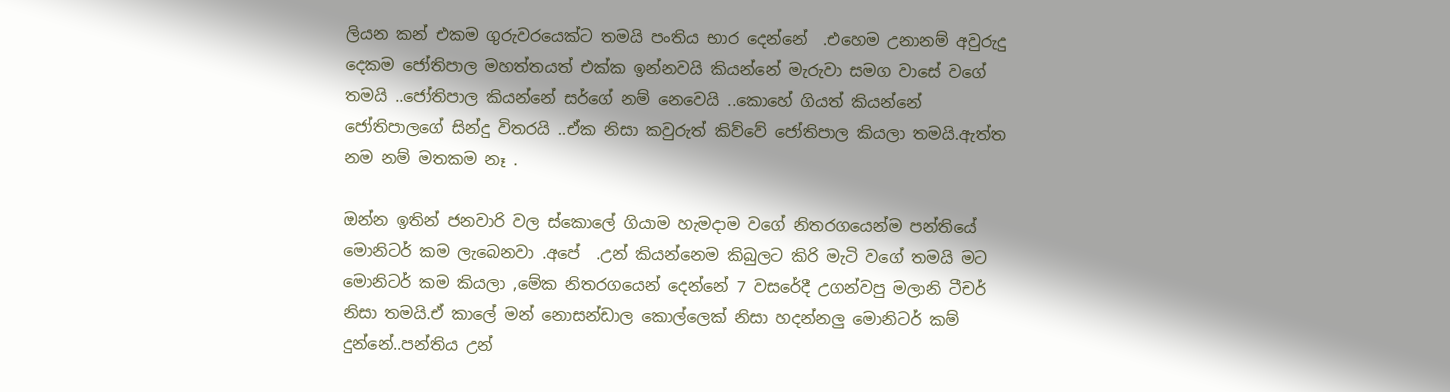ලියන කන් එකම ගුරුවරයෙක්ට තමයි පංතිය භාර දෙන්නේ  .එහෙම උනානම් අවුරුදු දෙකම ජෝතිපාල මහත්තයත් එක්ක ඉන්නවයි කියන්නේ මැරුවා සමග වාසේ වගේ තමයි ..ජෝතිපාල කියන්නේ සර්ගේ නම් නෙවෙයි ..කොහේ ගියත් කියන්නේ ජෝතිපාලගේ සින්දු විතරයි ..ඒක නිසා කවුරුත් කිව්වේ ජෝතිපාල කියලා තමයි.ඇත්ත නම නම් මතකම නෑ .

ඔන්න ඉතින් ජනවාරි වල ස්කොලේ ගියාම හැමදාම වගේ නිතරගයෙන්ම පන්තියේ මොනිටර් කම ලැබෙනවා .අපේ  .උන් කියන්නෙම කිබුලට කිරි මැටි වගේ තමයි මට මොනිටර් කම කියලා ,මේක නිතරගයෙන් දෙන්නේ 7 වසරේදී උගන්වපු මලානි ටීචර් නිසා තමයි.ඒ කාලේ මන් නොසන්ඩාල කොල්ලෙක් නිසා හදන්නලු මොනිටර් කම් දුන්නේ..පන්තිය උන්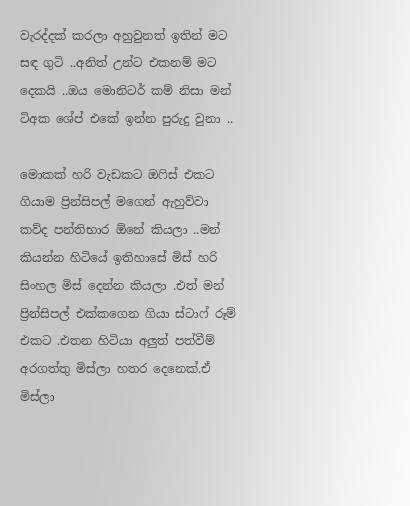වැරද්දක් කරලා අහුවුනත් ඉතින් මට සඳ ගුටි ..අනිත් උන්ට එකනම් මට දෙකයි ..ඔය මොනිටර් කම් නිසා මන් ටිඅක ශේප් එකේ ඉන්න පුරුදු වුනා ..

මොකක් හරි වැඩකට ඔෆිස් එකට ගියාම ප්‍රින්සිපල් මගෙන් ඇහුව්වා කව්ද පන්තිභාර ඕනේ කියලා ..මන් කියන්න හිටියේ ඉතිහාසේ මිස් හරි සිංහල මිස් දෙන්න කියලා .එත් මන් ප්‍රින්සිපල් එක්කගෙන ගියා ස්ටාෆ් රූම් එකට .එතන හිටියා අලුත් පත්වීම් අරගත්තු මිස්ලා හතර දෙනෙක්.ඒ මිස්ලා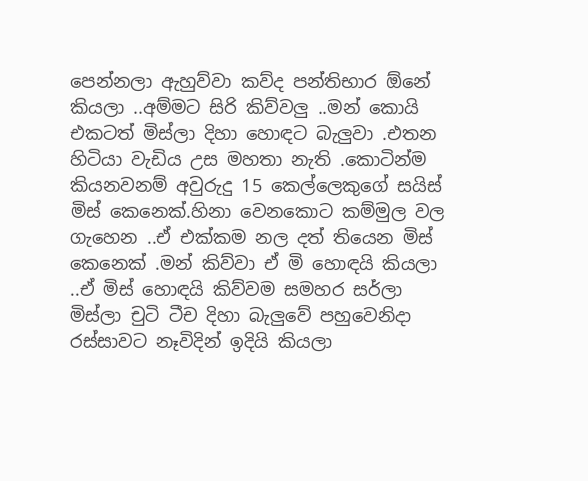පෙන්නලා ඇහුව්වා කව්ද පන්තිභාර ඕනේ කියලා ..අම්මට සිරි කිව්වලු ..මන් කොයි එකටත් මිස්ලා දිහා හොඳට බැලුවා .එතන හිටියා වැඩිය උස මහතා නැති .කොටින්ම කියනවනම් අවුරුදු 15 කෙල්ලෙකුගේ සයිස් මිස් කෙනෙක්.හිනා වෙනකොට කම්මුල වල ගැහෙන ..ඒ එක්කම නල දත් තියෙන මිස් කෙනෙක් .මන් කිව්වා ඒ මි හොඳයි කියලා ..ඒ මිස් හොඳයි කිව්වම සමහර සර්ලා මිස්ලා චුටි ටීච දිහා බැලුවේ පහුවෙනිදා රස්සාවට නෑවිදින් ඉදියි කියලා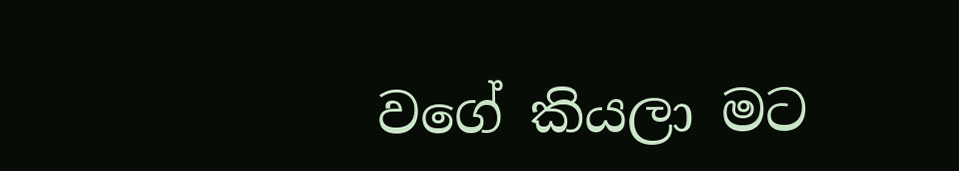වගේ කියලා මට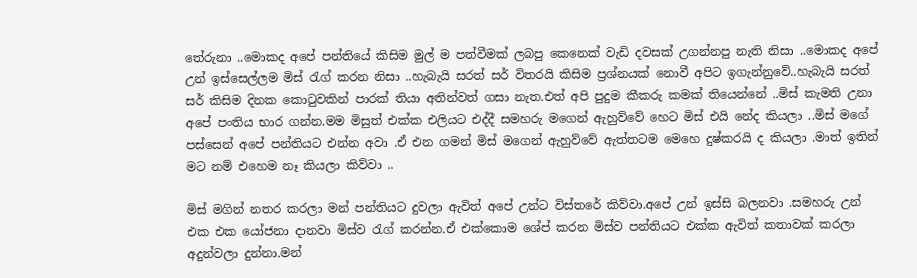තේරුනා ..මොකද අපේ පන්තියේ කිසිම මුල් ම පත්වීමක් ලබපු කෙනෙක් වැඩි දවසක් උගන්නපු නැති නිසා ..මොකද අපේ උන් ඉස්සෙල්ලම මිස් රැග් කරන නිසා ..හැබැයි සරත් සර් විතරයි කිසිම ප්‍රශ්නයක් නොවී අපිට ඉගැන්නුවේ..හැබැයි සරත් සර් කිසිම දිනක කොටුවකින් පාරක් තියා අතින්වත් ගසා නැත.එත් අපි පුදුම කීකරු කමක් තියෙන්නේ ..මිස් කැමති උනා අපේ පංතිය භාර ගන්න.මම මිසුත් එක්ක එලියට එද්දී සමහරු මගෙන් ඇහුව්වේ හෙට මිස් එයි නේද කියලා ..මිස් මගේ පස්සෙන් අපේ පන්තියට එන්න අවා .ඒ එන ගමන් මිස් මගෙන් ඇහුව්වේ ඇත්තටම මෙහෙ දුෂ්කරයි ද කියලා .මාත් ඉතින් මට නම් එහෙම නෑ කියලා කිව්වා ..

මිස් මගින් නතර කරලා මන් පන්තියට දුවලා ඇවිත් අපේ උන්ට විස්තරේ කිව්වා.අපේ උන් ඉස්සි බලනවා .සමහරු උන් එක එක යෝජනා දානවා මිස්ව රැග් කරන්න.ඒ එක්කොම ශේප් කරන මිස්ව පන්තියට එක්ක ඇවිත් කතාවක් කරලා අදුන්වලා දුන්නා.මන්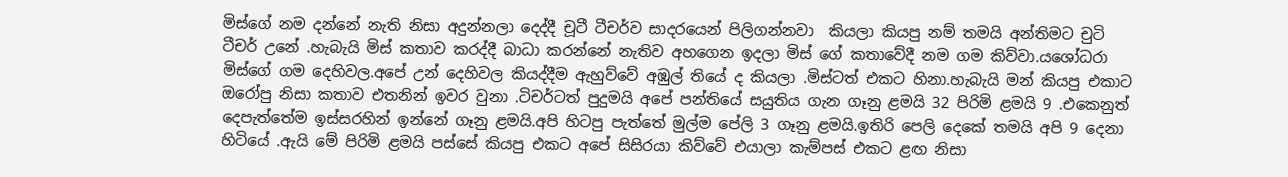මිස්ගේ නම දන්නේ නැති නිසා අදුන්නලා දෙද්දී චූටී ටීචර්ව සාදරයෙන් පිලිගන්නවා  කියලා කියපු නම් තමයි අන්තිමට චුටි ටීචර් උනේ .හැබැයි මිස් කතාව කරද්දී බාධා කරන්නේ නැතිව අහගෙන ඉදලා මිස් ගේ කතාවේදී නම ගම කිව්වා.යශෝධරා මිස්ගේ ගම දෙහිවල.අපේ උන් දෙහිවල කියද්දීම ඇහුව්වේ අඹුල් තියේ ද කියලා .මිස්ටත් එකට හිනා.හැබැයි මන් කියපු එකාට ඔරෝපු නිසා කතාව එතනින් ඉවර වුනා .ටිචර්ටත් පුදුමයි අපේ පන්තියේ සයුතිය ගැන ගෑනු ළමයි 32 පිරිමි ළමයි 9 .එකෙනුත් දෙපැත්තේම ඉස්සරහින් ඉන්නේ ගෑනු ළමයි.අපි හිටපු පැත්තේ මුල්ම පේලි 3 ගෑනු ළමයි.ඉතිරි පෙලි දෙකේ තමයි අපි 9 දෙනා හිටියේ .ඇයි මේ පිරිමි ළමයි පස්සේ කියපු එකට අපේ සිසිරයා කිව්වේ එයාලා කැම්පස් එකට ළඟ නිසා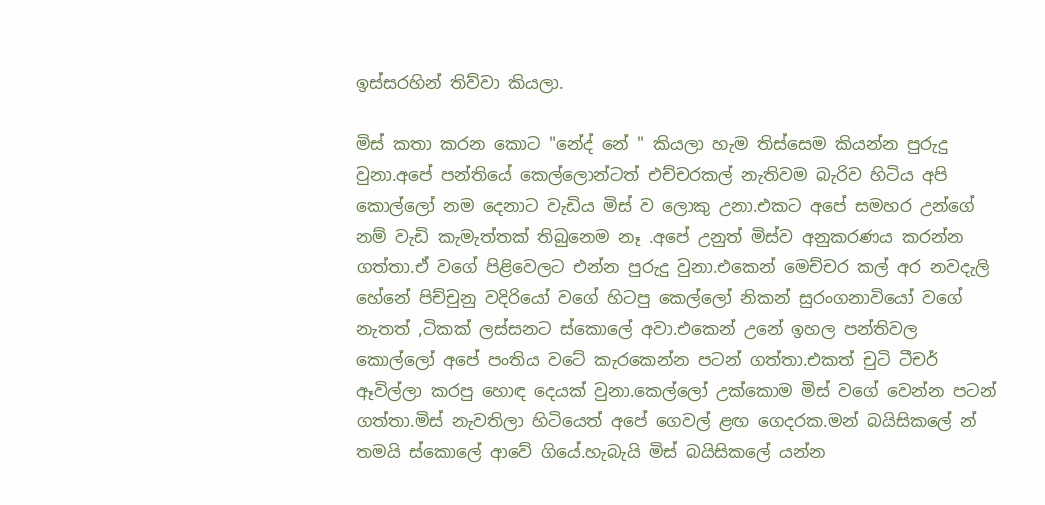ඉස්සරහින් තිව්වා කියලා.

මිස් කතා කරන කොට "නේද් නේ " කියලා හැම තිස්සෙම කියන්න පුරුදු වුනා.අපේ පන්තියේ කෙල්ලොන්ටත් එච්චරකල් නැතිවම බැරිව හිටිය අපි කොල්ලෝ නම දෙනාට වැඩිය මිස් ව ලොකු උනා.එකට අපේ සමහර උන්ගේ නම් වැඩි කැමැත්තක් තිබුනෙම නෑ .අපේ උනුත් මිස්ව අනුකරණය කරන්න ගත්තා.ඒ වගේ පිළිවෙලට එන්න පුරුදු වුනා.එකෙන් මෙච්චර කල් අර නවදැලි හේනේ පිච්චුනු වදිරියෝ වගේ හිටපු කෙල්ලෝ නිකන් සුරංගනාවියෝ වගේ නැතත් ,ටිකක් ලස්සනට ස්කොලේ අවා.එකෙන් උනේ ඉහල පන්තිවල කොල්ලෝ අපේ පංතිය වටේ කැරකෙන්න පටන් ගත්තා.එකත් චුටි ටීචර් ඈවිල්ලා කරපු හොඳ දෙයක් වුනා.කෙල්ලෝ උක්කොම මිස් වගේ වෙන්න පටන් ගත්තා.මිස් නැවතිලා හිටියෙත් අපේ ගෙවල් ළඟ ගෙදරක.මන් බයිසිකලේ න් තමයි ස්කොලේ ආවේ ගියේ.හැබැයි මිස් බයිසිකලේ යන්න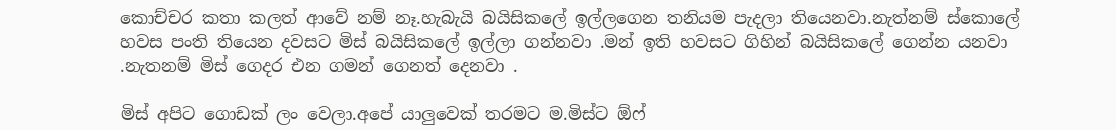කොච්චර කතා කලත් ආවේ නම් නෑ.හැබැයි බයිසිකලේ ඉල්ලගෙන තනියම පැදලා තියෙනවා.නැත්නම් ස්කොලේ හවස පංති තියෙන දවසට මිස් බයිසිකලේ ඉල්ලා ගන්නවා .මන් ඉති හවසට ගිහින් බයිසිකලේ ගෙන්න යනවා .නැතනම් මිස් ගෙදර එන ගමන් ගෙනත් දෙනවා .

මිස් අපිට ගොඩක් ලං වෙලා.අපේ යාලුවෙක් තරමට ම.මිස්ට ඕෆ්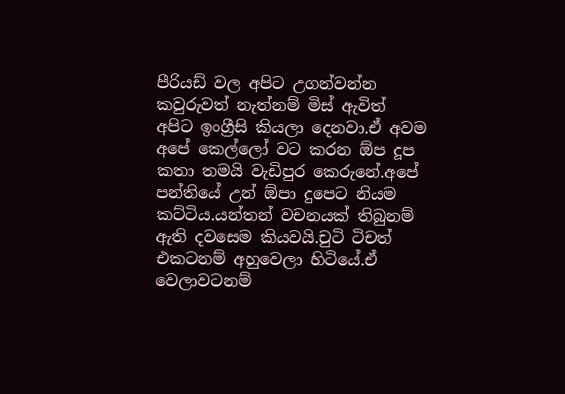පීරියඩ් වල අපිට උගන්වන්න කවුරුවත් නැත්නම් මිස් ඇවිත් අපිට ඉංග්‍රීසි කියලා දෙනවා.ඒ අවම අපේ කෙල්ලෝ වට කරන ඕප දූප කතා තමයි වැඩිපුර කෙරුනේ.අපේ පන්තියේ උන් ඕපා දුපෙට නියම කට්ටිය.යන්තන් වචනයක් තිබුනම් ඇති දවසෙම කියවයි.චුටි ටිචත් එකටනම් අහුවෙලා හිටියේ.ඒ වෙලාවටනම්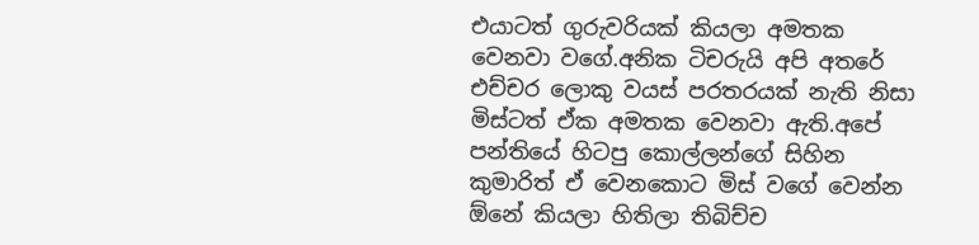එයාටත් ගුරුවරියක් කියලා අමතක වෙනවා වගේ.අනික ටිචරුයි අපි අතරේ එච්චර ලොකු වයස් පරතරයක් නැති නිසා මිස්ටත් ඒක අමතක වෙනවා ඇති.අපේ පන්තියේ හිටපු කොල්ලන්ගේ සිහින කුමාරිත් ඒ වෙනකොට මිස් වගේ වෙන්න ඕනේ කියලා හිතිලා තිබිච්ච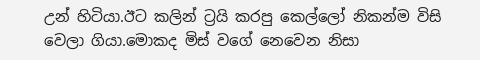උන් හිටියා.ඊට කලින් ට්‍රයි කරපු කෙල්ලෝ නිකන්ම විසි වෙලා ගියා.මොකද මිස් වගේ නෙවෙන නිසා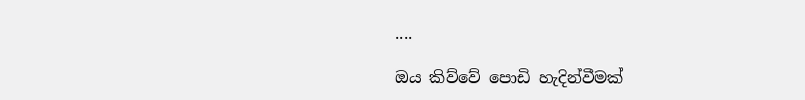....

ඔය කිව්වේ පොඩි හැදින්වීමක්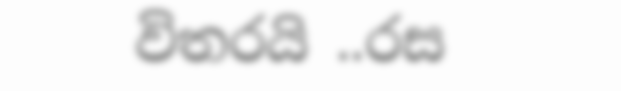විතරයි ..රස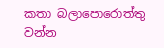කතා බලාපොරොත්තු වන්න